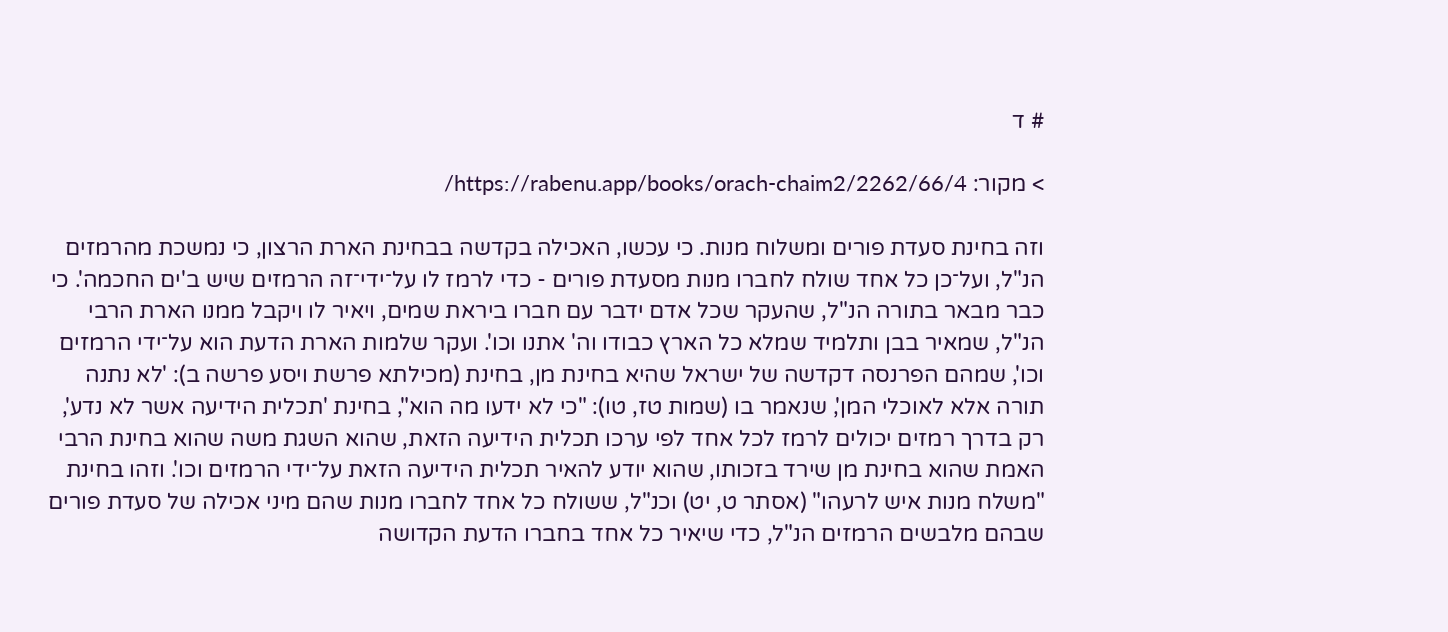# ד

> מקור: https://rabenu.app/books/orach-chaim2/2262/66/4/

וזה בחינת סעדת פורים ומשלוח מנות. כי עכשו, האכילה בקדשה בבחינת הארת הרצון, כי נמשכת מהרמזים הנ"ל, ועל־כן כל אחד שולח לחברו מנות מסעדת פורים - כדי לרמז לו על־ידי־זה הרמזים שיש ב'ים החכמה'. כי כבר מבאר בתורה הנ"ל, שהעקר שכל אדם ידבר עם חברו ביראת שמים, ויאיר לו ויקבל ממנו הארת הרבי הנ"ל, שמאיר בבן ותלמיד שמלא כל הארץ כבודו וה' אתנו וכו'. ועקר שלמות הארת הדעת הוא על־ידי הרמזים וכו', שמהם הפרנסה דקדשה של ישראל שהיא בחינת מן, בחינת (מכילתא פרשת ויסע פרשה ב): 'לא נתנה תורה אלא לאוכלי המן', שנאמר בו (שמות טז, טו): "כי לא ידעו מה הוא", בחינת 'תכלית הידיעה אשר לא נדע', רק בדרך רמזים יכולים לרמז לכל אחד לפי ערכו תכלית הידיעה הזאת, שהוא השגת משה שהוא בחינת הרבי האמת שהוא בחינת מן שירד בזכותו, שהוא יודע להאיר תכלית הידיעה הזאת על־ידי הרמזים וכו'. וזהו בחינת "משלח מנות איש לרעהו" (אסתר ט, יט) וכנ"ל, ששולח כל אחד לחברו מנות שהם מיני אכילה של סעדת פורים שבהם מלבשים הרמזים הנ"ל, כדי שיאיר כל אחד בחברו הדעת הקדושה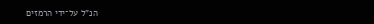הנ"ל על־ידי הרמזים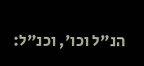הנ"ל וכו', וכנ"ל: